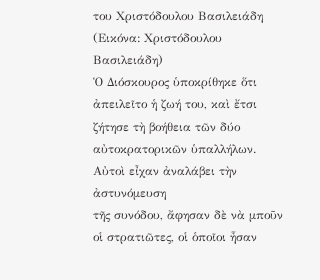του Χριστόδουλου Βασιλειάδη
(Εικόνα: Χριστόδουλου Βασιλειάδη)
Ὁ Διόσκουρος ὑποκρίθηκε ὅτι ἀπειλεῖτο ἡ ζωή του, καὶ ἔτσι
ζήτησε τὴ βοήθεια τῶν δύο αὐτοκρατορικῶν ὑπαλλήλων. Αὐτοὶ εἶχαν ἀναλάβει τὴν ἀστυνόμευση
τῆς συνόδου, ἄφησαν δὲ νὰ μποῦν οἱ στρατιῶτες, οἱ ὁποῖοι ἦσαν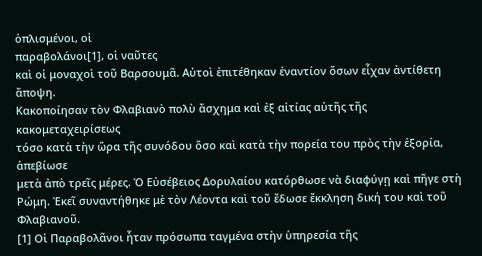ὁπλισμένοι, οἱ
παραβολάνοι[1], οἱ ναῦτες
καὶ οἱ μοναχοὶ τοῦ Βαρσουμᾶ. Αὐτοὶ ἐπιτέθηκαν ἐναντίον ὅσων εἶχαν ἀντίθετη ἄποψη.
Κακοποίησαν τὸν Φλαβιανὸ πολὺ ἄσχημα καὶ ἐξ αἰτίας αὐτῆς τῆς κακομεταχειρίσεως
τόσο κατὰ τὴν ὥρα τῆς συνόδου ὅσο καὶ κατὰ τὴν πορεία του πρὸς τὴν ἐξορία, ἀπεβίωσε
μετὰ ἀπὸ τρεῖς μέρες. Ὁ Εὐσέβειος Δορυλαίου κατόρθωσε νὰ διαφύγῃ καὶ πῆγε στὴ
Ρώμη. Ἐκεῖ συναντήθηκε μὲ τὸν Λέοντα καὶ τοῦ ἔδωσε ἔκκληση δική του καὶ τοῦ
Φλαβιανοῦ.
[1] Οἱ Παραβολᾶνοι ἦταν πρόσωπα ταγμένα στὴν ὑπηρεσία τῆς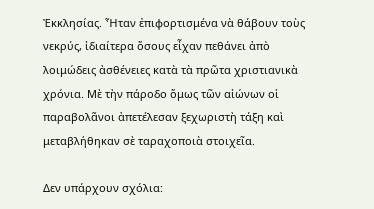Ἐκκλησίας. Ἦταν ἐπιφορτισμένα νὰ θάβουν τοὺς νεκρύς, ἰδιαίτερα ὅσους εἶχαν πεθάνει ἀπὸ λοιμώδεις ἀσθένειες κατὰ τὰ πρῶτα χριστιανικὰ χρόνια. Μὲ τὴν πάροδο ὅμως τῶν αἰώνων οἱ παραβολᾶνοι ἀπετέλεσαν ξεχωριστὴ τάξη καὶ μεταβλήθηκαν σὲ ταραχοποιὰ στοιχεῖα.

Δεν υπάρχουν σχόλια: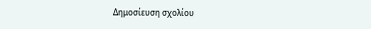Δημοσίευση σχολίου